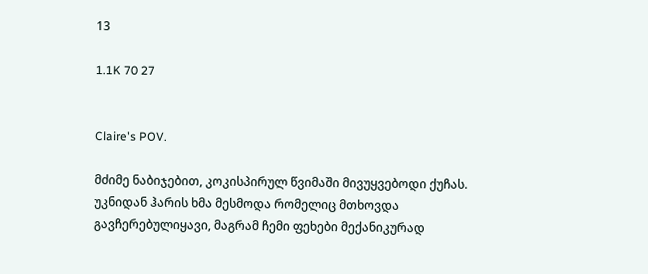13

1.1K 70 27


Claire's POV.

მძიმე ნაბიჯებით, კოკისპირულ წვიმაში მივუყვებოდი ქუჩას. უკნიდან ჰარის ხმა მესმოდა რომელიც მთხოვდა გავჩერებულიყავი, მაგრამ ჩემი ფეხები მექანიკურად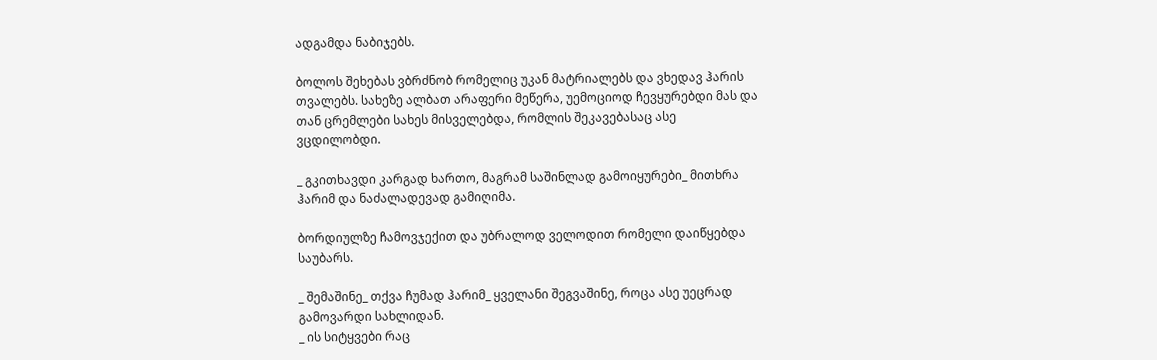ადგამდა ნაბიჯებს.

ბოლოს შეხებას ვბრძნობ რომელიც უკან მატრიალებს და ვხედავ ჰარის თვალებს. სახეზე ალბათ არაფერი მეწერა, უემოციოდ ჩევყურებდი მას და თან ცრემლები სახეს მისველებდა, რომლის შეკავებასაც ასე ვცდილობდი.

_ გკითხავდი კარგად ხართო, მაგრამ საშინლად გამოიყურები_ მითხრა ჰარიმ და ნაძალადევად გამიღიმა.

ბორდიულზე ჩამოვჯექით და უბრალოდ ველოდით რომელი დაიწყებდა საუბარს.

_ შემაშინე_ თქვა ჩუმად ჰარიმ_ ყველანი შეგვაშინე, როცა ასე უეცრად გამოვარდი სახლიდან.
_ ის სიტყვები რაც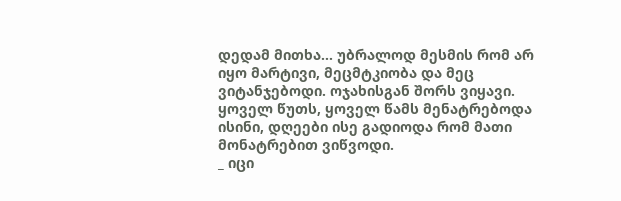დედამ მითხა... უბრალოდ მესმის რომ არ იყო მარტივი, მეცმტკიობა და მეც ვიტანჯებოდი. ოჯახისგან შორს ვიყავი. ყოველ წუთს, ყოველ წამს მენატრებოდა ისინი, დღეები ისე გადიოდა რომ მათი მონატრებით ვიწვოდი.
_ იცი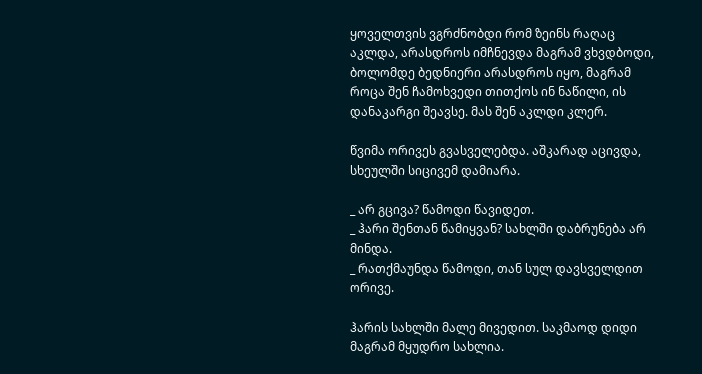ყოველთვის ვგრძნობდი რომ ზეინს რაღაც აკლდა, არასდროს იმჩნევდა მაგრამ ვხვდბოდი, ბოლომდე ბედნიერი არასდროს იყო, მაგრამ როცა შენ ჩამოხვედი თითქოს ინ ნაწილი, ის დანაკარგი შეავსე. მას შენ აკლდი კლერ.

წვიმა ორივეს გვასველებდა. აშკარად აცივდა, სხეულში სიცივემ დამიარა.

_ არ გცივა? წამოდი წავიდეთ.
_ ჰარი შენთან წამიყვან? სახლში დაბრუნება არ მინდა.
_ რათქმაუნდა წამოდი, თან სულ დავსველდით ორივე.

ჰარის სახლში მალე მივედით. საკმაოდ დიდი მაგრამ მყუდრო სახლია.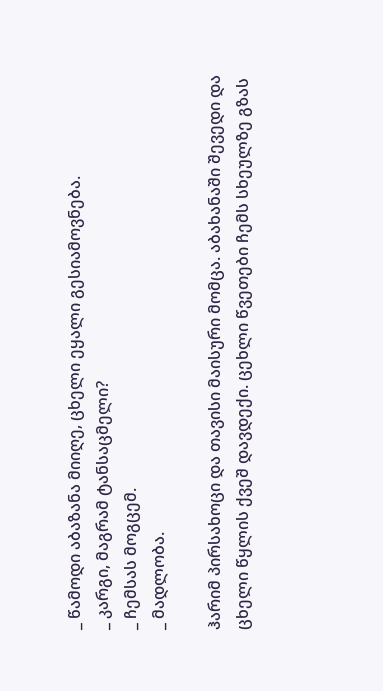_ წამოდი აბაზანა მიიღე, ცხელი ეყალი გესიამოვნება.
_ კარგი, მაგრამ ტანსაცმელი?
_ ჩემსას მოგცემ.
_ მადლობა.

ჰარიმ პირსახოცი და თავისი მაისური მომცა. აბახანაში შევედი და ცხელი წყლის ქვეშ დავდექი. ცეხლი წვეთები ჩემს სხეულზე გზას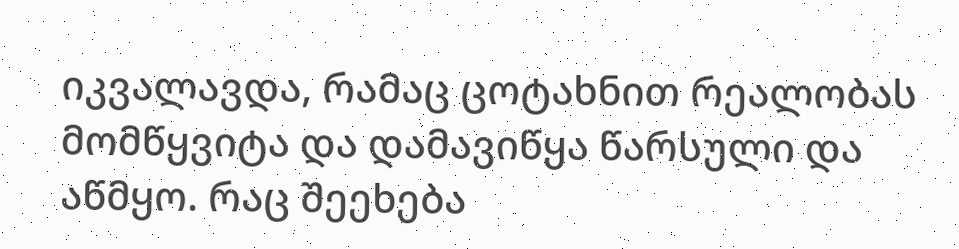იკვალავდა, რამაც ცოტახნით რეალობას მომწყვიტა და დამავიწყა წარსული და აწმყო. რაც შეეხება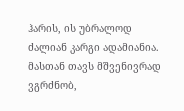ჰარის, ის უბრალოდ ძალიან კარგი ადამიანია. მასთან თავს მშვენივრად ვგრძნობ,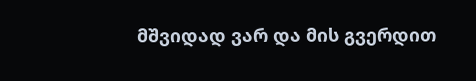მშვიდად ვარ და მის გვერდით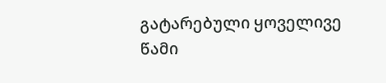გატარებული ყოველივე წამი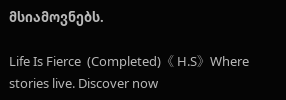მსიამოვნებს.

Life Is Fierce  (Completed)《 H.S》Where stories live. Discover now